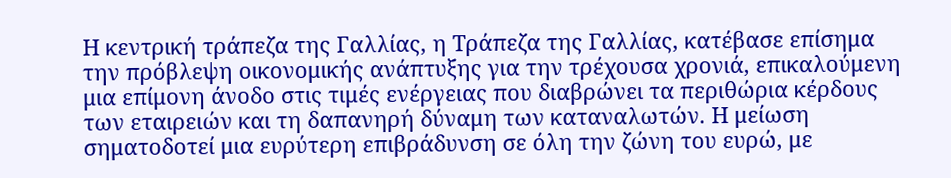Η κεντρική τράπεζα της Γαλλίας, η Τράπεζα της Γαλλίας, κατέβασε επίσημα την πρόβλεψη οικονομικής ανάπτυξης για την τρέχουσα χρονιά, επικαλούμενη μια επίμονη άνοδο στις τιμές ενέργειας που διαβρώνει τα περιθώρια κέρδους των εταιρειών και τη δαπανηρή δύναμη των καταναλωτών. Η μείωση σηματοδοτεί μια ευρύτερη επιβράδυνση σε όλη την ζώνη του ευρώ, με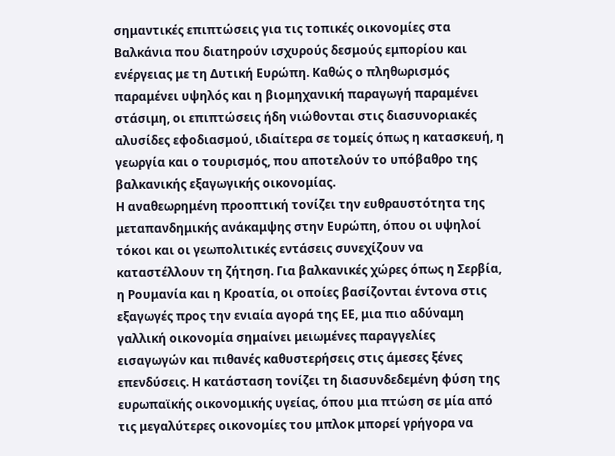σημαντικές επιπτώσεις για τις τοπικές οικονομίες στα Βαλκάνια που διατηρούν ισχυρούς δεσμούς εμπορίου και ενέργειας με τη Δυτική Ευρώπη. Καθώς ο πληθωρισμός παραμένει υψηλός και η βιομηχανική παραγωγή παραμένει στάσιμη, οι επιπτώσεις ήδη νιώθονται στις διασυνοριακές αλυσίδες εφοδιασμού, ιδιαίτερα σε τομείς όπως η κατασκευή, η γεωργία και ο τουρισμός, που αποτελούν το υπόβαθρο της βαλκανικής εξαγωγικής οικονομίας.
Η αναθεωρημένη προοπτική τονίζει την ευθραυστότητα της μεταπανδημικής ανάκαμψης στην Ευρώπη, όπου οι υψηλοί τόκοι και οι γεωπολιτικές εντάσεις συνεχίζουν να καταστέλλουν τη ζήτηση. Για βαλκανικές χώρες όπως η Σερβία, η Ρουμανία και η Κροατία, οι οποίες βασίζονται έντονα στις εξαγωγές προς την ενιαία αγορά της ΕΕ, μια πιο αδύναμη γαλλική οικονομία σημαίνει μειωμένες παραγγελίες εισαγωγών και πιθανές καθυστερήσεις στις άμεσες ξένες επενδύσεις. Η κατάσταση τονίζει τη διασυνδεδεμένη φύση της ευρωπαϊκής οικονομικής υγείας, όπου μια πτώση σε μία από τις μεγαλύτερες οικονομίες του μπλοκ μπορεί γρήγορα να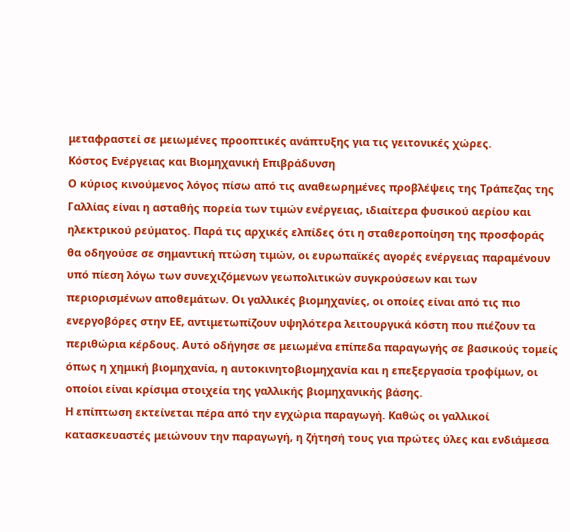μεταφραστεί σε μειωμένες προοπτικές ανάπτυξης για τις γειτονικές χώρες.
Κόστος Ενέργειας και Βιομηχανική Επιβράδυνση
Ο κύριος κινούμενος λόγος πίσω από τις αναθεωρημένες προβλέψεις της Τράπεζας της Γαλλίας είναι η ασταθής πορεία των τιμών ενέργειας, ιδιαίτερα φυσικού αερίου και ηλεκτρικού ρεύματος. Παρά τις αρχικές ελπίδες ότι η σταθεροποίηση της προσφοράς θα οδηγούσε σε σημαντική πτώση τιμών, οι ευρωπαϊκές αγορές ενέργειας παραμένουν υπό πίεση λόγω των συνεχιζόμενων γεωπολιτικών συγκρούσεων και των περιορισμένων αποθεμάτων. Οι γαλλικές βιομηχανίες, οι οποίες είναι από τις πιο ενεργοβόρες στην ΕΕ, αντιμετωπίζουν υψηλότερα λειτουργικά κόστη που πιέζουν τα περιθώρια κέρδους. Αυτό οδήγησε σε μειωμένα επίπεδα παραγωγής σε βασικούς τομείς όπως η χημική βιομηχανία, η αυτοκινητοβιομηχανία και η επεξεργασία τροφίμων, οι οποίοι είναι κρίσιμα στοιχεία της γαλλικής βιομηχανικής βάσης.
Η επίπτωση εκτείνεται πέρα από την εγχώρια παραγωγή. Καθώς οι γαλλικοί κατασκευαστές μειώνουν την παραγωγή, η ζήτησή τους για πρώτες ύλες και ενδιάμεσα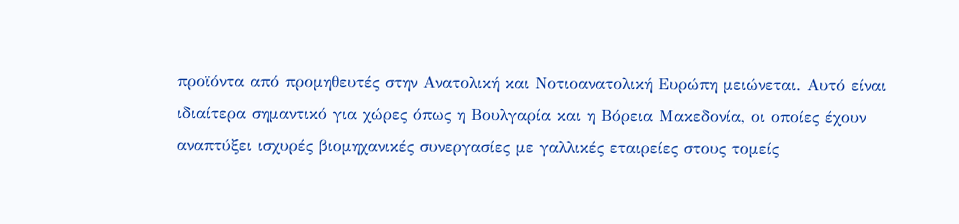προϊόντα από προμηθευτές στην Ανατολική και Νοτιοανατολική Ευρώπη μειώνεται. Αυτό είναι ιδιαίτερα σημαντικό για χώρες όπως η Βουλγαρία και η Βόρεια Μακεδονία, οι οποίες έχουν αναπτύξει ισχυρές βιομηχανικές συνεργασίες με γαλλικές εταιρείες στους τομείς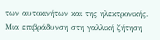των αυτοκινήτων και της ηλεκτρονικής. Μια επιβράδυνση στη γαλλική ζήτηση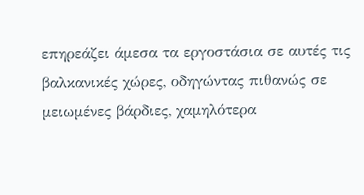επηρεάζει άμεσα τα εργοστάσια σε αυτές τις βαλκανικές χώρες, οδηγώντας πιθανώς σε μειωμένες βάρδιες, χαμηλότερα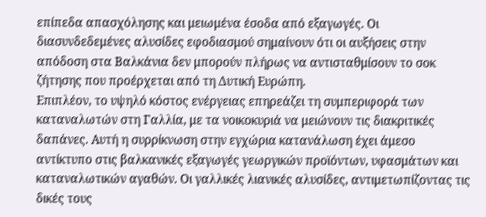επίπεδα απασχόλησης και μειωμένα έσοδα από εξαγωγές. Οι διασυνδεδεμένες αλυσίδες εφοδιασμού σημαίνουν ότι οι αυξήσεις στην απόδοση στα Βαλκάνια δεν μπορούν πλήρως να αντισταθμίσουν το σοκ ζήτησης που προέρχεται από τη Δυτική Ευρώπη.
Επιπλέον, το υψηλό κόστος ενέργειας επηρεάζει τη συμπεριφορά των καταναλωτών στη Γαλλία, με τα νοικοκυριά να μειώνουν τις διακριτικές δαπάνες. Αυτή η συρρίκνωση στην εγχώρια κατανάλωση έχει άμεσο αντίκτυπο στις βαλκανικές εξαγωγές γεωργικών προϊόντων, υφασμάτων και καταναλωτικών αγαθών. Οι γαλλικές λιανικές αλυσίδες, αντιμετωπίζοντας τις δικές τους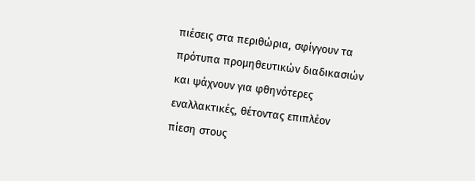πιέσεις στα περιθώρια, σφίγγουν τα πρότυπα προμηθευτικών διαδικασιών και ψάχνουν για φθηνότερες εναλλακτικές, θέτοντας επιπλέον πίεση στους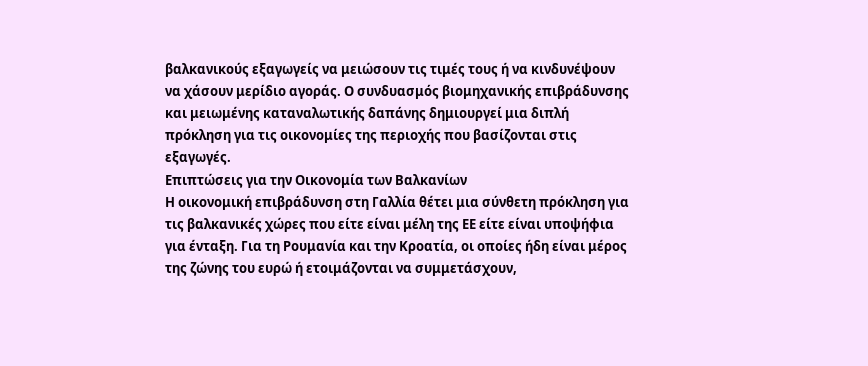βαλκανικούς εξαγωγείς να μειώσουν τις τιμές τους ή να κινδυνέψουν να χάσουν μερίδιο αγοράς. Ο συνδυασμός βιομηχανικής επιβράδυνσης και μειωμένης καταναλωτικής δαπάνης δημιουργεί μια διπλή πρόκληση για τις οικονομίες της περιοχής που βασίζονται στις εξαγωγές.
Επιπτώσεις για την Οικονομία των Βαλκανίων
Η οικονομική επιβράδυνση στη Γαλλία θέτει μια σύνθετη πρόκληση για τις βαλκανικές χώρες που είτε είναι μέλη της ΕΕ είτε είναι υποψήφια για ένταξη. Για τη Ρουμανία και την Κροατία, οι οποίες ήδη είναι μέρος της ζώνης του ευρώ ή ετοιμάζονται να συμμετάσχουν,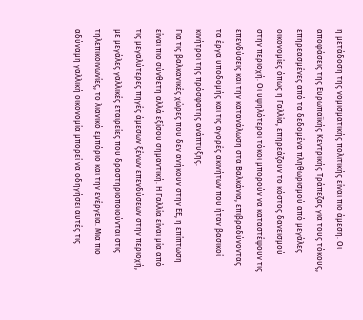η μετάδοση της νομισματικής πολιτικής είναι πιο άμεση. Οι αποφάσεις της Ευρωπαϊκής Κεντρικής Τράπεζας για τους τόκους, επηρεασμένες από τα δεδομένα πληθωρισμού από μεγάλες οικονομίες όπως η Γαλλία, επηρεάζουν το κόστος δανεισμού στην περιοχή. Οι υψηλότεροι τόκοι μπορούν να καταστέψουν τις επενδύσεις και την κατανάλωση στα Βαλκάνια, επιβραδύνοντας τα έργα υποδομής και τις αγορές ακινήτων που ήταν βασικοί κινήτροι της πρόσφατης ανάπτυξης.
Για τις βαλκανικές χώρες που δεν ανήκουν στην ΕΕ, η επίπτωση είναι πιο σύνθετη αλλά εξίσου σημαντική. Η Γαλλία είναι μία από τις μεγαλύτερες πηγές άμεσων ξένων επενδύσεων στην περιοχή, με μεγάλες γαλλικές εταιρείες που δραστηριοποιούνται στις τηλεπικοινωνίες, το λιανικό εμπόριο και την ενέργεια. Μια πιο αδύναμη γαλλική οικονομία μπορεί να οδηγήσει αυτές τις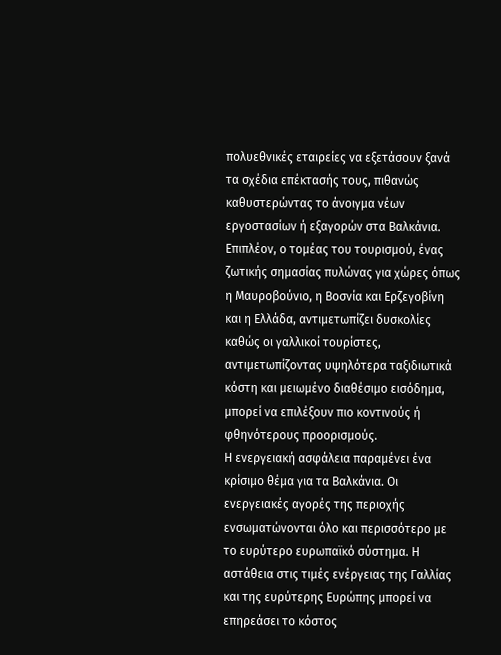πολυεθνικές εταιρείες να εξετάσουν ξανά τα σχέδια επέκτασής τους, πιθανώς καθυστερώντας το άνοιγμα νέων εργοστασίων ή εξαγορών στα Βαλκάνια. Επιπλέον, ο τομέας του τουρισμού, ένας ζωτικής σημασίας πυλώνας για χώρες όπως η Μαυροβούνιο, η Βοσνία και Ερζεγοβίνη και η Ελλάδα, αντιμετωπίζει δυσκολίες καθώς οι γαλλικοί τουρίστες, αντιμετωπίζοντας υψηλότερα ταξιδιωτικά κόστη και μειωμένο διαθέσιμο εισόδημα, μπορεί να επιλέξουν πιο κοντινούς ή φθηνότερους προορισμούς.
Η ενεργειακή ασφάλεια παραμένει ένα κρίσιμο θέμα για τα Βαλκάνια. Οι ενεργειακές αγορές της περιοχής ενσωματώνονται όλο και περισσότερο με το ευρύτερο ευρωπαϊκό σύστημα. Η αστάθεια στις τιμές ενέργειας της Γαλλίας και της ευρύτερης Ευρώπης μπορεί να επηρεάσει το κόστος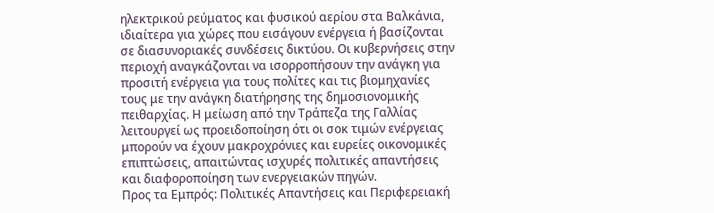ηλεκτρικού ρεύματος και φυσικού αερίου στα Βαλκάνια, ιδιαίτερα για χώρες που εισάγουν ενέργεια ή βασίζονται σε διασυνοριακές συνδέσεις δικτύου. Οι κυβερνήσεις στην περιοχή αναγκάζονται να ισορροπήσουν την ανάγκη για προσιτή ενέργεια για τους πολίτες και τις βιομηχανίες τους με την ανάγκη διατήρησης της δημοσιονομικής πειθαρχίας. Η μείωση από την Τράπεζα της Γαλλίας λειτουργεί ως προειδοποίηση ότι οι σοκ τιμών ενέργειας μπορούν να έχουν μακροχρόνιες και ευρείες οικονομικές επιπτώσεις, απαιτώντας ισχυρές πολιτικές απαντήσεις και διαφοροποίηση των ενεργειακών πηγών.
Προς τα Εμπρός: Πολιτικές Απαντήσεις και Περιφερειακή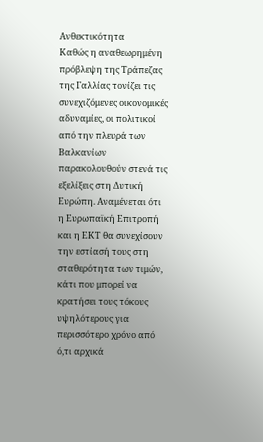Ανθεκτικότητα
Καθώς η αναθεωρημένη πρόβλεψη της Τράπεζας της Γαλλίας τονίζει τις συνεχιζόμενες οικονομικές αδυναμίες, οι πολιτικοί από την πλευρά των Βαλκανίων παρακολουθούν στενά τις εξελίξεις στη Δυτική Ευρώπη. Αναμένεται ότι η Ευρωπαϊκή Επιτροπή και η ΕΚΤ θα συνεχίσουν την εστίασή τους στη σταθερότητα των τιμών, κάτι που μπορεί να κρατήσει τους τόκους υψηλότερους για περισσότερο χρόνο από ό,τι αρχικά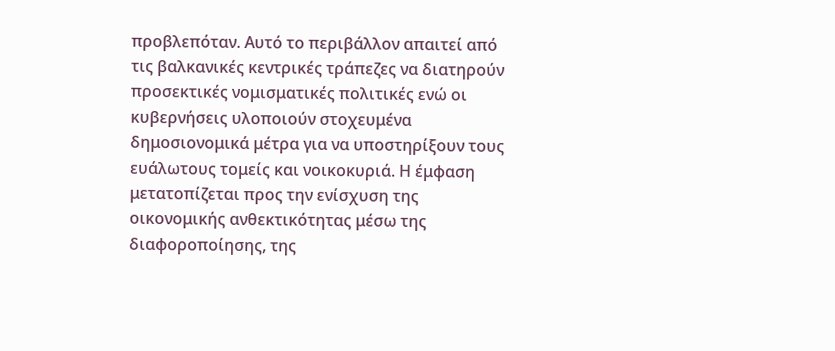προβλεπόταν. Αυτό το περιβάλλον απαιτεί από τις βαλκανικές κεντρικές τράπεζες να διατηρούν προσεκτικές νομισματικές πολιτικές ενώ οι κυβερνήσεις υλοποιούν στοχευμένα δημοσιονομικά μέτρα για να υποστηρίξουν τους ευάλωτους τομείς και νοικοκυριά. Η έμφαση μετατοπίζεται προς την ενίσχυση της οικονομικής ανθεκτικότητας μέσω της διαφοροποίησης, της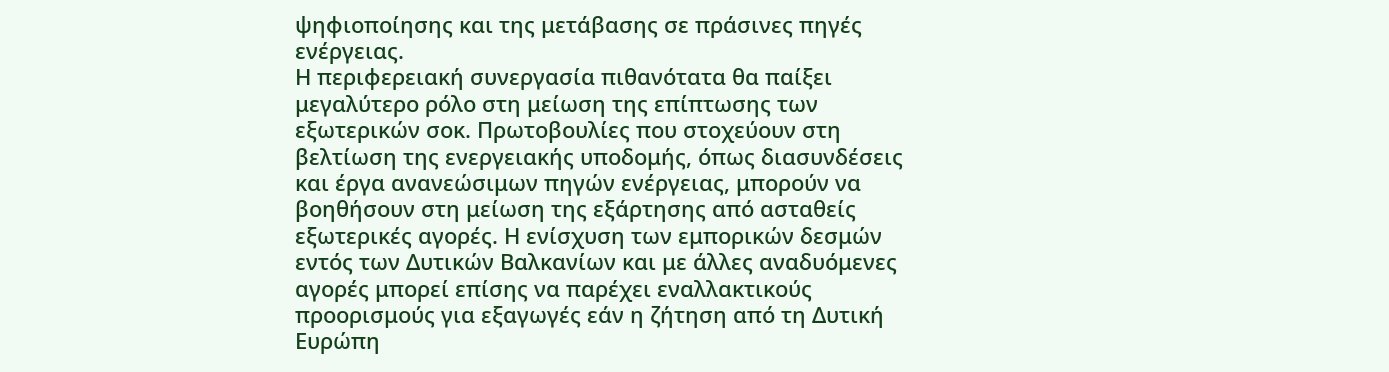ψηφιοποίησης και της μετάβασης σε πράσινες πηγές ενέργειας.
Η περιφερειακή συνεργασία πιθανότατα θα παίξει μεγαλύτερο ρόλο στη μείωση της επίπτωσης των εξωτερικών σοκ. Πρωτοβουλίες που στοχεύουν στη βελτίωση της ενεργειακής υποδομής, όπως διασυνδέσεις και έργα ανανεώσιμων πηγών ενέργειας, μπορούν να βοηθήσουν στη μείωση της εξάρτησης από ασταθείς εξωτερικές αγορές. Η ενίσχυση των εμπορικών δεσμών εντός των Δυτικών Βαλκανίων και με άλλες αναδυόμενες αγορές μπορεί επίσης να παρέχει εναλλακτικούς προορισμούς για εξαγωγές εάν η ζήτηση από τη Δυτική Ευρώπη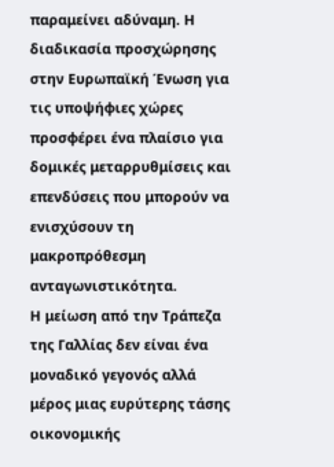παραμείνει αδύναμη. Η διαδικασία προσχώρησης στην Ευρωπαϊκή Ένωση για τις υποψήφιες χώρες προσφέρει ένα πλαίσιο για δομικές μεταρρυθμίσεις και επενδύσεις που μπορούν να ενισχύσουν τη μακροπρόθεσμη ανταγωνιστικότητα.
Η μείωση από την Τράπεζα της Γαλλίας δεν είναι ένα μοναδικό γεγονός αλλά μέρος μιας ευρύτερης τάσης οικονομικής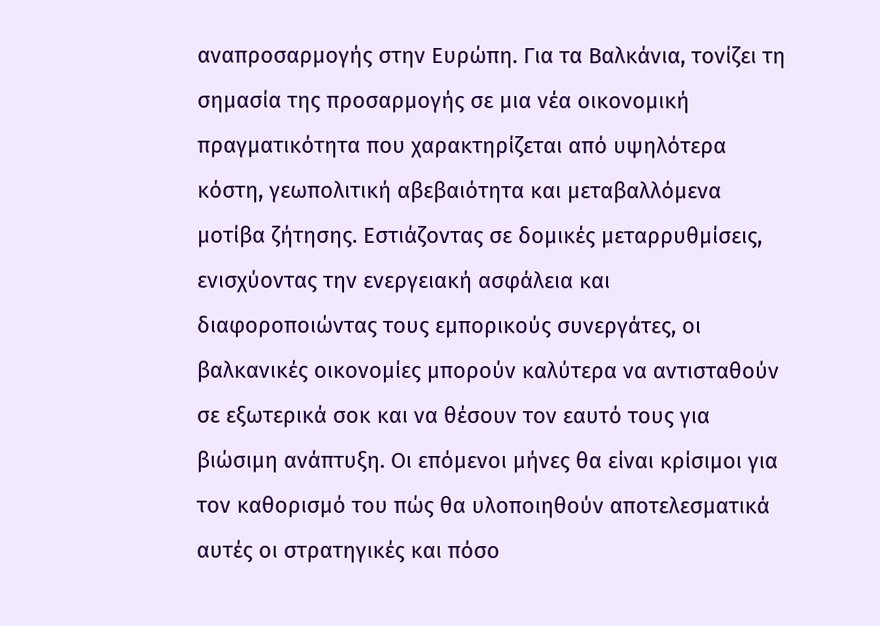αναπροσαρμογής στην Ευρώπη. Για τα Βαλκάνια, τονίζει τη σημασία της προσαρμογής σε μια νέα οικονομική πραγματικότητα που χαρακτηρίζεται από υψηλότερα κόστη, γεωπολιτική αβεβαιότητα και μεταβαλλόμενα μοτίβα ζήτησης. Εστιάζοντας σε δομικές μεταρρυθμίσεις, ενισχύοντας την ενεργειακή ασφάλεια και διαφοροποιώντας τους εμπορικούς συνεργάτες, οι βαλκανικές οικονομίες μπορούν καλύτερα να αντισταθούν σε εξωτερικά σοκ και να θέσουν τον εαυτό τους για βιώσιμη ανάπτυξη. Οι επόμενοι μήνες θα είναι κρίσιμοι για τον καθορισμό του πώς θα υλοποιηθούν αποτελεσματικά αυτές οι στρατηγικές και πόσο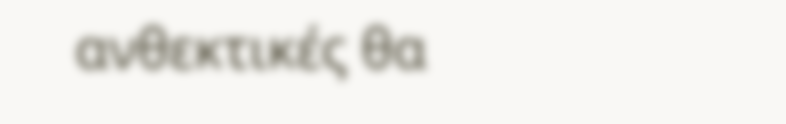ανθεκτικές θα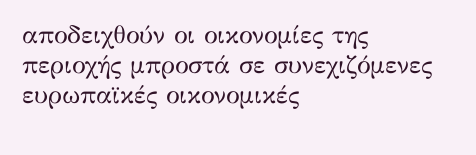αποδειχθούν οι οικονομίες της περιοχής μπροστά σε συνεχιζόμενες ευρωπαϊκές οικονομικές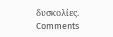δυσκολίες.
Comments